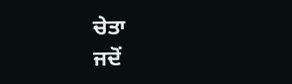ਚੇਤਾ
ਜਦੋਂ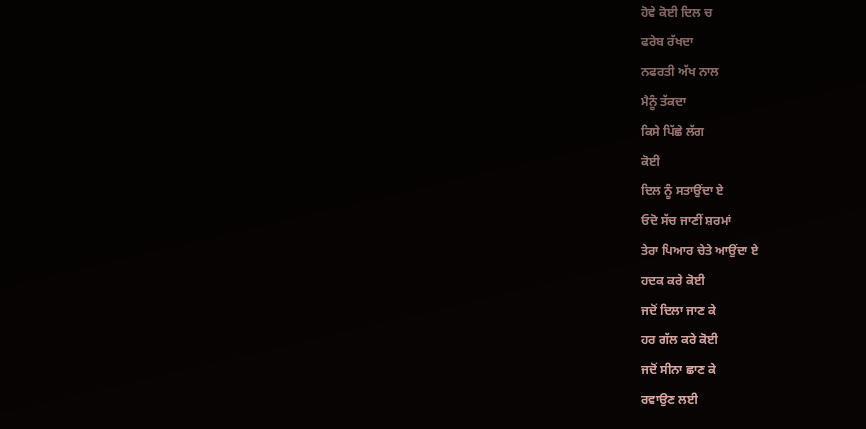ਹੋਵੇ ਕੋਈ ਦਿਲ ਚ
ਫਰੇਬ ਰੱਖਦਾ
ਨਫਰਤੀ ਅੱਖ ਨਾਲ
ਮੈਨੂੰ ਤੱਕਦਾ
ਕਿਸੇ ਪਿੱਛੇ ਲੱਗ
ਕੋਈ
ਦਿਲ ਨੂੰ ਸਤਾਉਂਦਾ ਏ
ਓਦੋ ਸੱਚ ਜਾਣੀਂ ਸ਼ਰਮਾਂ
ਤੇਰਾ ਪਿਆਰ ਚੇਤੇ ਆਉਂਦਾ ਏ
ਹਦਕ ਕਰੇ ਕੋਈ
ਜਦੋਂ ਦਿਲਾ ਜਾਣ ਕੇ
ਹਰ ਗੱਲ ਕਰੇ ਕੋਈ
ਜਦੋਂ ਸੀਨਾ ਛਾਣ ਕੇ
ਰਵਾਉਣ ਲਈ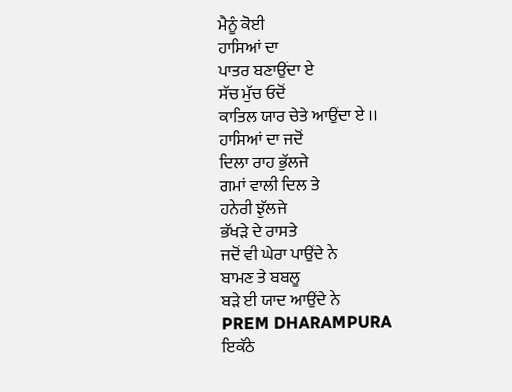ਮੈਨੂੰ ਕੋਈ
ਹਾਸਿਆਂ ਦਾ
ਪਾਤਰ ਬਣਾਉਂਦਾ ਏ
ਸੱਚ ਮੁੱਚ ਓਦੋਂ
ਕਾਤਿਲ ਯਾਰ ਚੇਤੇ ਆਉਂਦਾ ਏ ।।
ਹਾਸਿਆਂ ਦਾ ਜਦੋਂ
ਦਿਲਾ ਰਾਹ ਭੁੱਲਜੇ
ਗਮਾਂ ਵਾਲੀ ਦਿਲ ਤੇ
ਹਨੇਰੀ ਝੁੱਲਜੇ
ਭੱਖੜੇ ਦੇ ਰਾਸਤੇ
ਜਦੋਂ ਵੀ ਘੇਰਾ ਪਾਉਂਦੇ ਨੇ
ਬਾਮਣ ਤੇ ਬਬਲੂ
ਬੜੇ ਈ ਯਾਦ ਆਉਂਦੇ ਨੇ
PREM DHARAMPURA
ਇਕੱਠੇ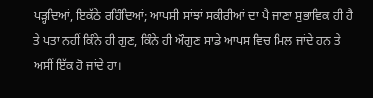ਪੜ੍ਹਦਿਆਂ, ਇਕੱਠੇ ਰਹਿੰਦਿਆਂ; ਆਪਸੀ ਸਾਂਝਾਂ ਸਕੀਰੀਆਂ ਦਾ ਪੈ ਜਾਣਾ ਸੁਭਾਵਿਕ ਹੀ ਹੈ ਤੇ ਪਤਾ ਨਹੀਂ ਕਿੰਨੇ ਹੀ ਗੁਣ, ਕਿੰਨੇ ਹੀ ਔਗੁਣ ਸਾਡੇ ਆਪਸ ਵਿਚ ਮਿਲ ਜਾਂਦੇ ਹਨ ਤੇ ਅਸੀਂ ਇੱਕ ਹੋ ਜਾਂਦੇ ਹਾ।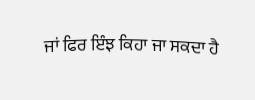ਜਾਂ ਫਿਰ ਇੰਝ ਕਿਹਾ ਜਾ ਸਕਦਾ ਹੈ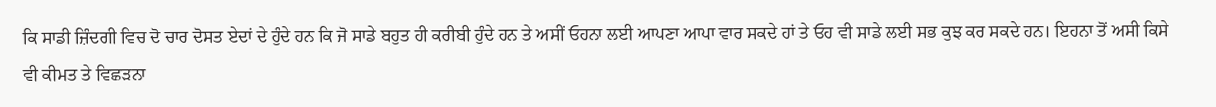ਕਿ ਸਾਡੀ ਜ਼ਿੰਦਗੀ ਵਿਚ ਦੋ ਚਾਰ ਦੋਸਤ ਏਦਾਂ ਦੇ ਹੁੰਦੇ ਹਨ ਕਿ ਜੋ ਸਾਡੇ ਬਹੁਤ ਹੀ ਕਰੀਬੀ ਹੁੰਦੇ ਹਨ ਤੇ ਅਸੀਂ ਓਹਨਾ ਲਈ ਆਪਣਾ ਆਪਾ ਵਾਰ ਸਕਦੇ ਹਾਂ ਤੇ ਓਹ ਵੀ ਸਾਡੇ ਲਈ ਸਭ ਕੁਝ ਕਰ ਸਕਦੇ ਹਨ। ਇਹਨਾ ਤੋਂ ਅਸੀ ਕਿਸੇ ਵੀ ਕੀਮਤ ਤੇ ਵਿਛੜਨਾ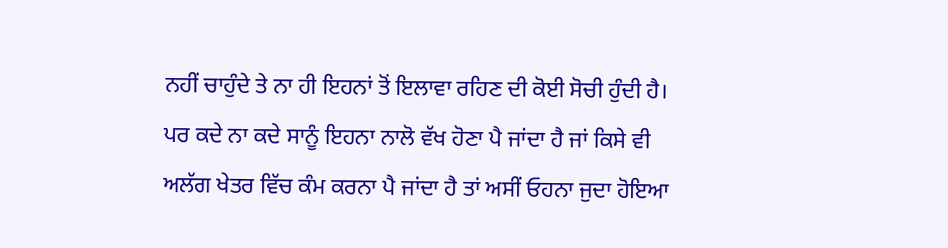ਨਹੀਂ ਚਾਹੁੰਦੇ ਤੇ ਨਾ ਹੀ ਇਹਨਾਂ ਤੋਂ ਇਲਾਵਾ ਰਹਿਣ ਦੀ ਕੋਈ ਸੋਚੀ ਹੁੰਦੀ ਹੈ।
ਪਰ ਕਦੇ ਨਾ ਕਦੇ ਸਾਨੂੰ ਇਹਨਾ ਨਾਲੋ ਵੱਖ ਹੋਣਾ ਪੈ ਜਾਂਦਾ ਹੈ ਜਾਂ ਕਿਸੇ ਵੀ ਅਲੱਗ ਖੇਤਰ ਵਿੱਚ ਕੰਮ ਕਰਨਾ ਪੈ ਜਾਂਦਾ ਹੈ ਤਾਂ ਅਸੀਂ ਓਹਨਾ ਜੁਦਾ ਹੋਇਆ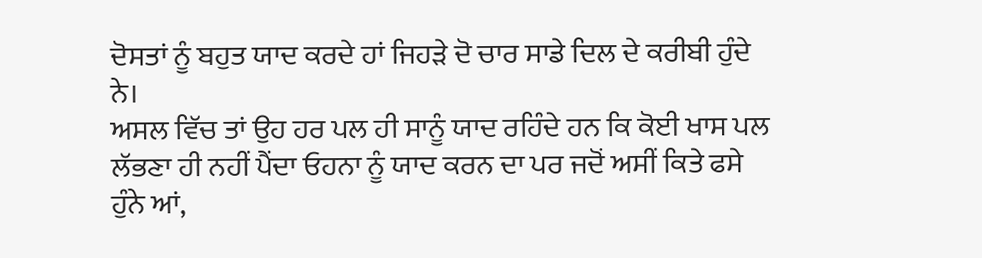ਦੋਸਤਾਂ ਨੂੰ ਬਹੁਤ ਯਾਦ ਕਰਦੇ ਹਾਂ ਜਿਹੜੇ ਦੋ ਚਾਰ ਸਾਡੇ ਦਿਲ ਦੇ ਕਰੀਬੀ ਹੁੰਦੇ ਨੇ।
ਅਸਲ ਵਿੱਚ ਤਾਂ ਉਹ ਹਰ ਪਲ ਹੀ ਸਾਨੂੰ ਯਾਦ ਰਹਿੰਦੇ ਹਨ ਕਿ ਕੋਈ ਖਾਸ ਪਲ ਲੱਭਣਾ ਹੀ ਨਹੀਂ ਪੈਂਦਾ ਓਹਨਾ ਨੂੰ ਯਾਦ ਕਰਨ ਦਾ ਪਰ ਜਦੋਂ ਅਸੀਂ ਕਿਤੇ ਫਸੇ ਹੁੰਨੇ ਆਂ,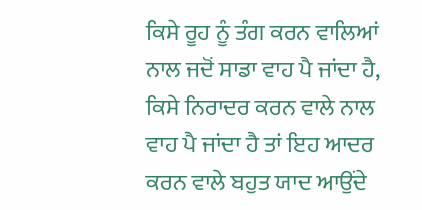ਕਿਸੇ ਰੂਹ ਨੂੰ ਤੰਗ ਕਰਨ ਵਾਲਿਆਂ ਨਾਲ ਜਦੋਂ ਸਾਡਾ ਵਾਹ ਪੈ ਜਾਂਦਾ ਹੈ, ਕਿਸੇ ਨਿਰਾਦਰ ਕਰਨ ਵਾਲੇ ਨਾਲ ਵਾਹ ਪੈ ਜਾਂਦਾ ਹੈ ਤਾਂ ਇਹ ਆਦਰ ਕਰਨ ਵਾਲੇ ਬਹੁਤ ਯਾਦ ਆਉਂਦੇ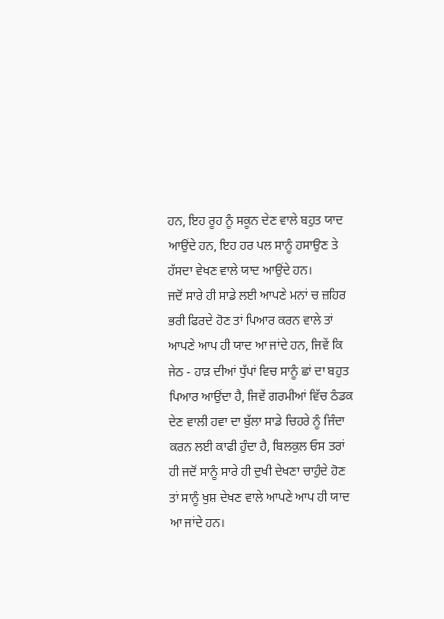ਹਨ, ਇਹ ਰੂਹ ਨੂੰ ਸਕੂਨ ਦੇਣ ਵਾਲੇ ਬਹੁਤ ਯਾਦ ਆਉਂਦੇ ਹਨ, ਇਹ ਹਰ ਪਲ ਸਾਨੂੰ ਹਸਾਉਣ ਤੇ ਹੱਸਦਾ ਵੇਖਣ ਵਾਲੇ ਯਾਦ ਆਉਂਦੇ ਹਨ।
ਜਦੋਂ ਸਾਰੇ ਹੀ ਸਾਡੇ ਲਈ ਆਪਣੇ ਮਨਾਂ ਚ ਜ਼ਹਿਰ ਭਰੀ ਫਿਰਦੇ ਹੋਣ ਤਾਂ ਪਿਆਰ ਕਰਨ ਵਾਲੇ ਤਾਂ ਆਪਣੇ ਆਪ ਹੀ ਯਾਦ ਆ ਜਾਂਦੇ ਹਨ, ਜਿਵੇਂ ਕਿ ਜੇਠ - ਹਾੜ ਦੀਆਂ ਧੁੱਪਾਂ ਵਿਚ ਸਾਨੂੰ ਛਾਂ ਦਾ ਬਹੁਤ ਪਿਆਰ ਆਉਂਦਾ ਹੈ, ਜਿਵੇਂ ਗਰਮੀਆਂ ਵਿੱਚ ਠੰਡਕ ਦੇਣ ਵਾਲੀ ਹਵਾ ਦਾ ਬੁੱਲਾ ਸਾਡੇ ਚਿਹਰੇ ਨੂੰ ਜਿੰਦਾ ਕਰਨ ਲਈ ਕਾਫੀ ਹੁੰਦਾ ਹੈ, ਬਿਲਕੁਲ ਓਸ ਤਰਾਂ ਹੀ ਜਦੋਂ ਸਾਨੂੰ ਸਾਰੇ ਹੀ ਦੁਖੀ ਦੇਖਣਾ ਚਾਹੁੰਦੇ ਹੋਣ ਤਾਂ ਸਾਨੂੰ ਖੁਸ਼ ਦੇਖਣ ਵਾਲੇ ਆਪਣੇ ਆਪ ਹੀ ਯਾਦ ਆ ਜਾਂਦੇ ਹਨ।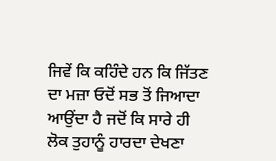ਜਿਵੇਂ ਕਿ ਕਹਿੰਦੇ ਹਨ ਕਿ ਜਿੱਤਣ ਦਾ ਮਜ਼ਾ ਓਦੋਂ ਸਭ ਤੋਂ ਜਿਆਦਾ ਆਉਂਦਾ ਹੈ ਜਦੋਂ ਕਿ ਸਾਰੇ ਹੀ ਲੋਕ ਤੁਹਾਨੂੰ ਹਾਰਦਾ ਦੇਖਣਾ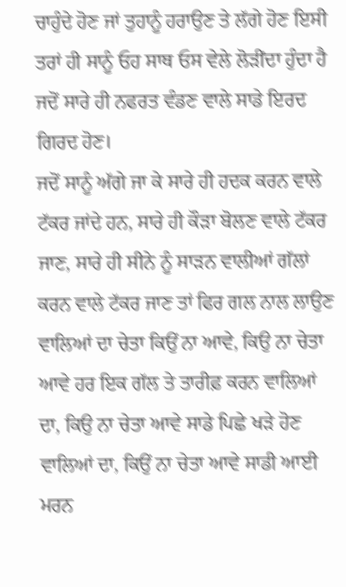ਚਾਹੁੰਦੇ ਹੋਣ ਜਾਂ ਤੁਹਾਨੂੰ ਹਰਾਉਣ ਤੇ ਲੱਗੇ ਹੋਣ ਇਸੀ ਤਰਾਂ ਹੀ ਸਾਨੂੰ ਓਹ ਸਾਥ ਓਸ ਵੇਲੇ ਲੋੜੀਂਦਾ ਹੁੰਦਾ ਹੈ ਜਦੋਂ ਸਾਰੇ ਹੀ ਨਫਰਤ ਵੰਡਣ ਵਾਲੇ ਸਾਡੇ ਇਰਦ ਗਿਰਦ ਹੋਣ।
ਜਦੋਂ ਸਾਨੂੰ ਅੱਗੇ ਜਾ ਕੇ ਸਾਰੇ ਹੀ ਹਦਕ ਕਰਨ ਵਾਲੇ ਟੱਕਰ ਜਾਂਦੇ ਹਨ, ਸਾਰੇ ਹੀ ਕੌੜਾ ਬੋਲਣ ਵਾਲੇ ਟੱਕਰ ਜਾਣ, ਸਾਰੇ ਹੀ ਸੀਨੇ ਨੂੰ ਸਾੜਨ ਵਾਲੀਆਂ ਗੱਲਾਂ ਕਰਨ ਵਾਲੇ ਟੱਕਰ ਜਾਣ ਤਾਂ ਫਿਰ ਗਲ ਨਾਲ ਲਾਉਣ ਵਾਲਿਆਂ ਦਾ ਚੇਤਾ ਕਿਉਂ ਨਾ ਆਵੇ, ਕਿਉ ਨਾ ਚੇਤਾ ਆਵੇ ਹਰ ਇਕ ਗੱਲ ਤੇ ਤਾਰੀਫ਼ ਕਰਨ ਵਾਲਿਆਂ ਦਾ, ਕਿਉ ਨਾ ਚੇਤਾ ਆਵੇ ਸਾਡੇ ਪਿਛੇ ਖੜੇ ਹੋਣ ਵਾਲਿਆਂ ਦਾ, ਕਿਉਂ ਨਾ ਚੇਤਾ ਆਵੇ ਸਾਡੀ ਆਈ ਮਰਨ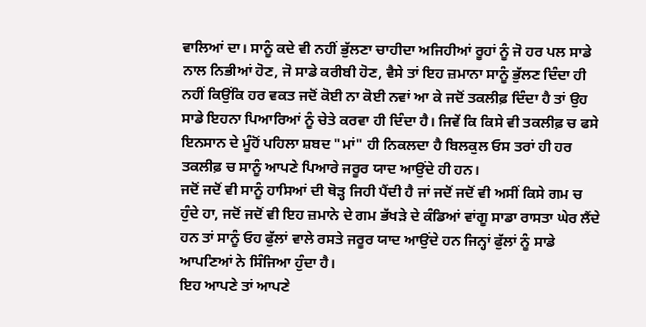ਵਾਲਿਆਂ ਦਾ। ਸਾਨੂੰ ਕਦੇ ਵੀ ਨਹੀਂ ਭੁੱਲਣਾ ਚਾਹੀਦਾ ਅਜਿਹੀਆਂ ਰੂਹਾਂ ਨੂੰ ਜੋ ਹਰ ਪਲ ਸਾਡੇ ਨਾਲ ਨਿਭੀਆਂ ਹੋਣ, ਜੋ ਸਾਡੇ ਕਰੀਬੀ ਹੋਣ, ਵੈਸੇ ਤਾਂ ਇਹ ਜ਼ਮਾਨਾ ਸਾਨੂੰ ਭੁੱਲਣ ਦਿੰਦਾ ਹੀ ਨਹੀਂ ਕਿਉਂਕਿ ਹਰ ਵਕਤ ਜਦੋਂ ਕੋਈ ਨਾ ਕੋਈ ਨਵਾਂ ਆ ਕੇ ਜਦੋਂ ਤਕਲੀਫ਼ ਦਿੰਦਾ ਹੈ ਤਾਂ ਉਹ ਸਾਡੇ ਇਹਨਾ ਪਿਆਰਿਆਂ ਨੂੰ ਚੇਤੇ ਕਰਵਾ ਹੀ ਦਿੰਦਾ ਹੈ। ਜਿਵੇਂ ਕਿ ਕਿਸੇ ਵੀ ਤਕਲੀਫ਼ ਚ ਫਸੇ ਇਨਸਾਨ ਦੇ ਮੂੰਹੋਂ ਪਹਿਲਾ ਸ਼ਬਦ "ਮਾਂ" ਹੀ ਨਿਕਲਦਾ ਹੈ ਬਿਲਕੁਲ ਓਸ ਤਰਾਂ ਹੀ ਹਰ ਤਕਲੀਫ਼ ਚ ਸਾਨੂੰ ਆਪਣੇ ਪਿਆਰੇ ਜਰੂਰ ਯਾਦ ਆਉਂਦੇ ਹੀ ਹਨ।
ਜਦੋਂ ਜਦੋਂ ਵੀ ਸਾਨੂੰ ਹਾਸਿਆਂ ਦੀ ਥੋੜ੍ਹ ਜਿਹੀ ਪੈਂਦੀ ਹੈ ਜਾਂ ਜਦੋਂ ਜਦੋਂ ਵੀ ਅਸੀਂ ਕਿਸੇ ਗਮ ਚ ਹੁੰਦੇ ਹਾ, ਜਦੋਂ ਜਦੋਂ ਵੀ ਇਹ ਜ਼ਮਾਨੇ ਦੇ ਗਮ ਭੱਖੜੇ ਦੇ ਕੰਡਿਆਂ ਵਾਂਗੂ ਸਾਡਾ ਰਾਸਤਾ ਘੇਰ ਲੈਂਦੇ ਹਨ ਤਾਂ ਸਾਨੂੰ ਓਹ ਫੁੱਲਾਂ ਵਾਲੇ ਰਸਤੇ ਜਰੂਰ ਯਾਦ ਆਉਂਦੇ ਹਨ ਜਿਨ੍ਹਾਂ ਫੁੱਲਾਂ ਨੂੰ ਸਾਡੇ ਆਪਣਿਆਂ ਨੇ ਸਿੰਜਿਆ ਹੁੰਦਾ ਹੈ।
ਇਹ ਆਪਣੇ ਤਾਂ ਆਪਣੇ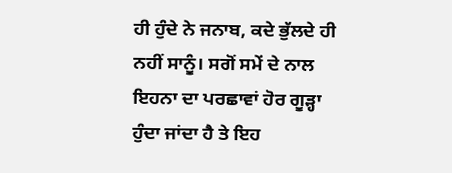ਹੀ ਹੁੰਦੇ ਨੇ ਜਨਾਬ, ਕਦੇ ਭੁੱਲਦੇ ਹੀ ਨਹੀਂ ਸਾਨੂੰ। ਸਗੋਂ ਸਮੇਂ ਦੇ ਨਾਲ ਇਹਨਾ ਦਾ ਪਰਛਾਵਾਂ ਹੋਰ ਗੂੜ੍ਹਾ ਹੁੰਦਾ ਜਾਂਦਾ ਹੈ ਤੇ ਇਹ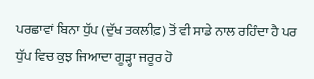ਪਰਛਾਵਾਂ ਬਿਨਾ ਧੁੱਪ (ਦੁੱਖ ਤਕਲੀਫ਼) ਤੋਂ ਵੀ ਸਾਡੇ ਨਾਲ ਰਹਿੰਦਾ ਹੈ ਪਰ ਧੁੱਪ ਵਿਚ ਕੁਝ ਜਿਆਦਾ ਗੂੜ੍ਹਾ ਜਰੂਰ ਹੋ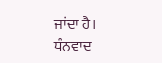ਜਾਂਦਾ ਹੈ।
ਧੰਨਵਾਦ